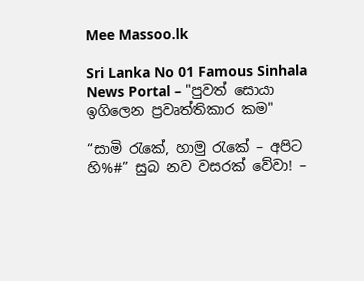Mee Massoo.lk

Sri Lanka No 01 Famous Sinhala News Portal – "පුවත් සොයා ඉගිලෙන ප්‍රවෘත්තිකාර කම"

“සාමි රැකේ, හාමු රැකේ – අපිට හි%#” සුබ නව වසරක් වේවා! –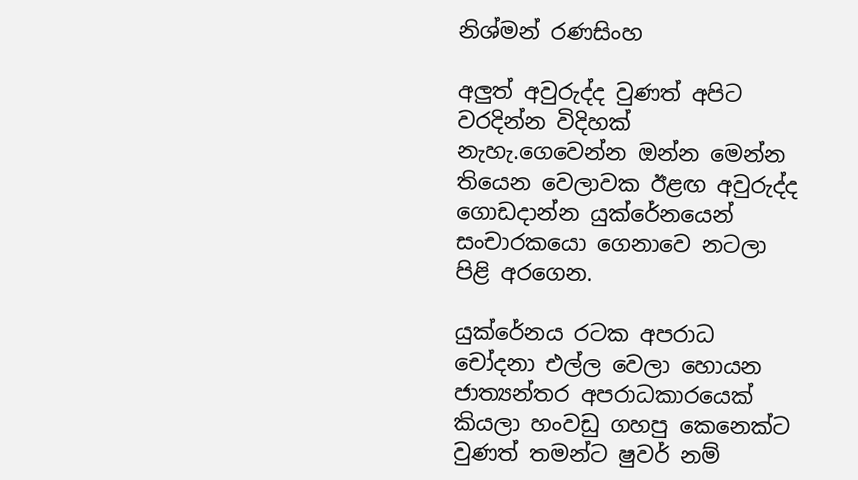නිශ්මන් රණසිංහ

අලුත් අවුරුද්ද වුණත් අපිට වරදින්න විදිහක් නැහැ.ගෙවෙන්න ඔන්න මෙන්න තියෙන වෙලාවක ඊළඟ අවුරුද්ද ගොඩදාන්න යුක්රේනයෙන් සංචාරකයො ගෙනාවෙ නටලා පිළි අරගෙන.

යුක්රේනය රටක අපරාධ චෝදනා එල්ල වෙලා හොයන ජාත්‍යන්තර අපරාධකාරයෙක් කියලා හංවඩු ගහපු කෙනෙක්ට වුණත් තමන්ට ෂුවර් නම්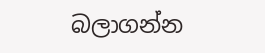බලාගන්න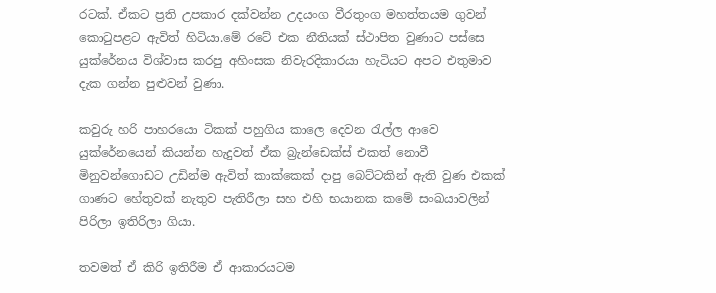රටක්. ඒකට ප්‍රති උපකාර දක්වන්න උදයංග වීරතුංග මහත්තයම ගුවන් කොටුපළට ඇවිත් හිටියා.මේ රටේ එක නීතියක් ස්ථාපිත වුණාට පස්සෙ යුක්රේනය විශ්වාස කරපු අහිංසක නිවැරදිකාරයා හැටියට අපට එතුමාව දැක ගන්න පුළුවන් වුණා.

කවුරු හරි පාහරයො ටිකක් පහුගිය කාලෙ දෙවන රැල්ල ආවෙ යුක්රේනයෙන් කියන්න හැදුවත් ඒක බ්‍රැන්ඩෙක්ස් එකත් නොවී මිනුවන්ගොඩට උඩින්ම ඇවිත් කාක්කෙක් දාපු බෙට්ටකින් ඇති වුණ එකක් ගාණට හේතුවක් නැතුව පැතිරීලා සහ එහි භයානක කමේ සංඛයාවලින් පිරිලා ඉතිරිලා ගියා.

තවමත් ඒ කිරි ඉතිරීම ඒ ආකාරයටම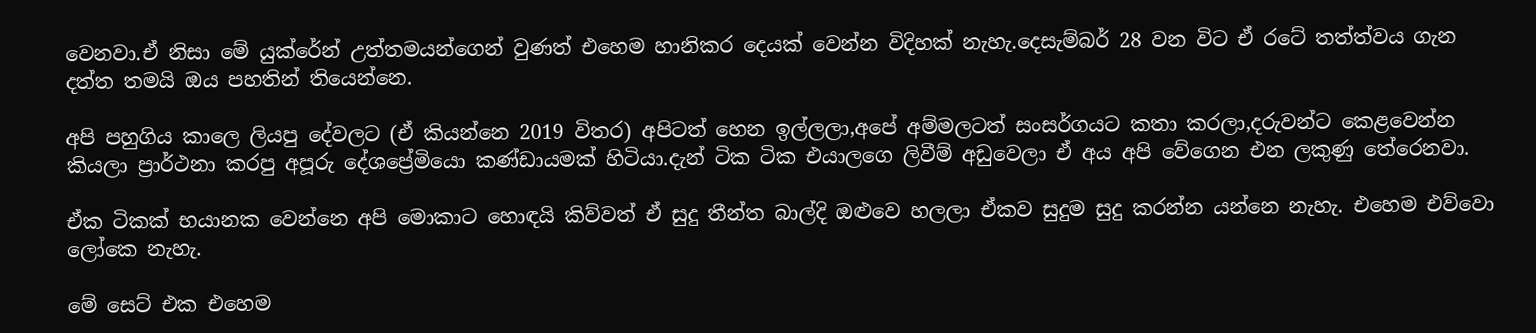වෙනවා.ඒ නිසා මේ යුක්රේන් උත්තමයන්ගෙන් වුණත් එහෙම හානිකර දෙයක් වෙන්න විදිහක් නැහැ.දෙසැම්බර් 28 වන විට ඒ රටේ තත්ත්වය ගැන දත්ත තමයි ඔය පහතින් තියෙන්නෙ.

අපි පහුගිය කාලෙ ලියපු දේවලට (ඒ කියන්නෙ 2019 විතර) අපිටත් හෙන ඉල්ලලා,අපේ අම්මලටත් සංසර්ගයට කතා කරලා,දරුවන්ට කෙළවෙන්න කියලා ප්‍රාර්ථනා කරපු අපූරු දේශප්‍රේමියො කණ්ඩායමක් හිටියා.දැන් ටික ටික එයාලගෙ ලිවීම් අඩුවෙලා ඒ අය අපි වේගෙන එන ලකුණු තේරෙනවා.

ඒක ටිකක් භයානක වෙන්නෙ අපි මොකාට හොඳයි කිව්වත් ඒ සුදු තීන්ත බාල්දි ඔළුවෙ හලලා ඒකව සුදුම සුදු කරන්න යන්නෙ නැහැ. එහෙම එව්වො ලෝකෙ නැහැ.

මේ සෙට් එක එහෙම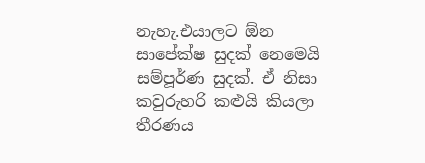නැහැ.එයාලට ඕන සාපේක්ෂ සුදක් නෙමෙයි සම්පූර්ණ සුදක්. ඒ නිසා කවුරුහරි කළුයි කියලා තීරණය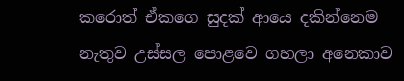කරොත් ඒකගෙ සුදක් ආයෙ දකින්නෙම නැතුව උස්සල පොළවෙ ගහලා අනෙකාව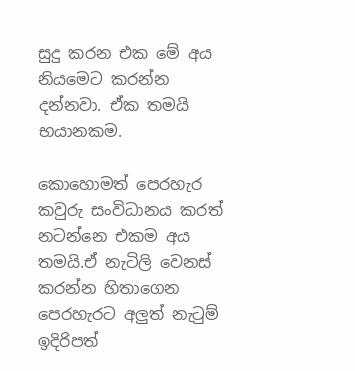සුදු කරන එක මේ අය නියමෙට කරන්න දන්නවා. ඒක තමයි භයානකම.

කොහොමත් පෙරහැර කවුරු සංවිධානය කරත් නටන්නෙ එකම අය තමයි.ඒ නැටිලි වෙනස් කරන්න හිතාගෙන පෙරහැරට අලුත් නැටුම් ඉදිරිපත්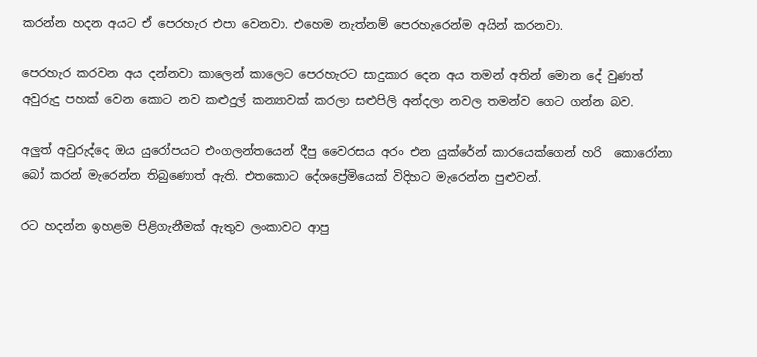කරන්න හදන අයට ඒ පෙරහැර එපා වෙනවා. එහෙම නැත්නම් පෙරහැරෙන්ම අයින් කරනවා.

පෙරහැර කරවන අය දන්නවා කාලෙන් කාලෙට පෙරහැරට සාදුකාර දෙන අය තමන් අතින් මොන දේ වුණත් අවුරුදු පහක් වෙන කොට නව කළුදුල් කන්‍යාවක් කරලා සළුපිලි අන්දලා නවල තමන්ව ගෙට ගන්න බව.

අලුත් අවුරුද්දෙ ඔය යුරෝපයට එංගලන්තයෙන් දීපු වෛරසය අරං එන යුක්රේන් කාරයෙක්ගෙන් හරි  කොරෝනා බෝ කරන් මැරෙන්න තිබුණොත් ඇති. එතකොට දේශප්‍රේමියෙක් විදිහට මැරෙන්න පුළුවන්.

රට හදන්න ඉහළම පිළිගැනීමක් ඇතුව ලංකාවට ආපු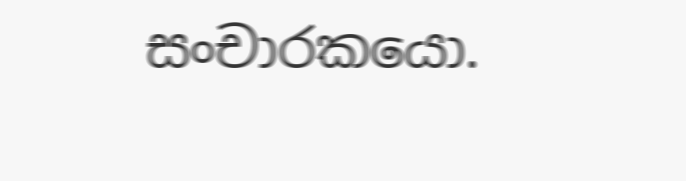සංචාරකයො.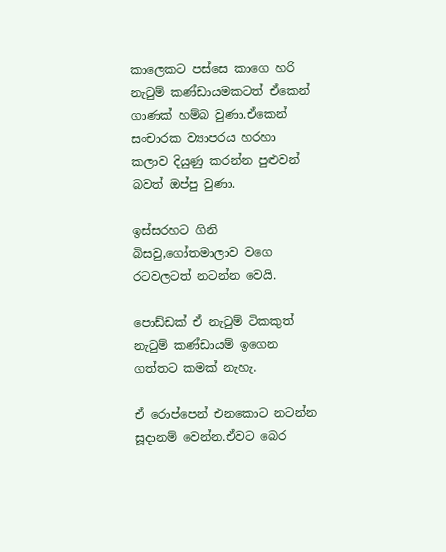කාලෙකට පස්සෙ කාගෙ හරි නැටුම් කණ්ඩායමකටත් ඒකෙන් ගාණක් හම්බ වුණා.ඒකෙන් සංචාරක ව්‍යාපරය හරහා කලාව දියුණු කරන්න පුළුවන් බවත් ඔප්පු වුණා.

ඉස්සරහට ගිනි බිසවු,ගෝතමාලාව වගෙ රටවලටත් නටන්න වෙයි.

පොඩ්ඩක් ඒ නැටුම් ටිකකුත් නැටුම් කණ්ඩායම් ඉගෙන ගත්තට කමක් නැහැ.

ඒ රොප්පෙන් එනකොට නටන්න සූදානම් වෙන්න.ඒවට බෙර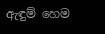ඇඳුම් හෙම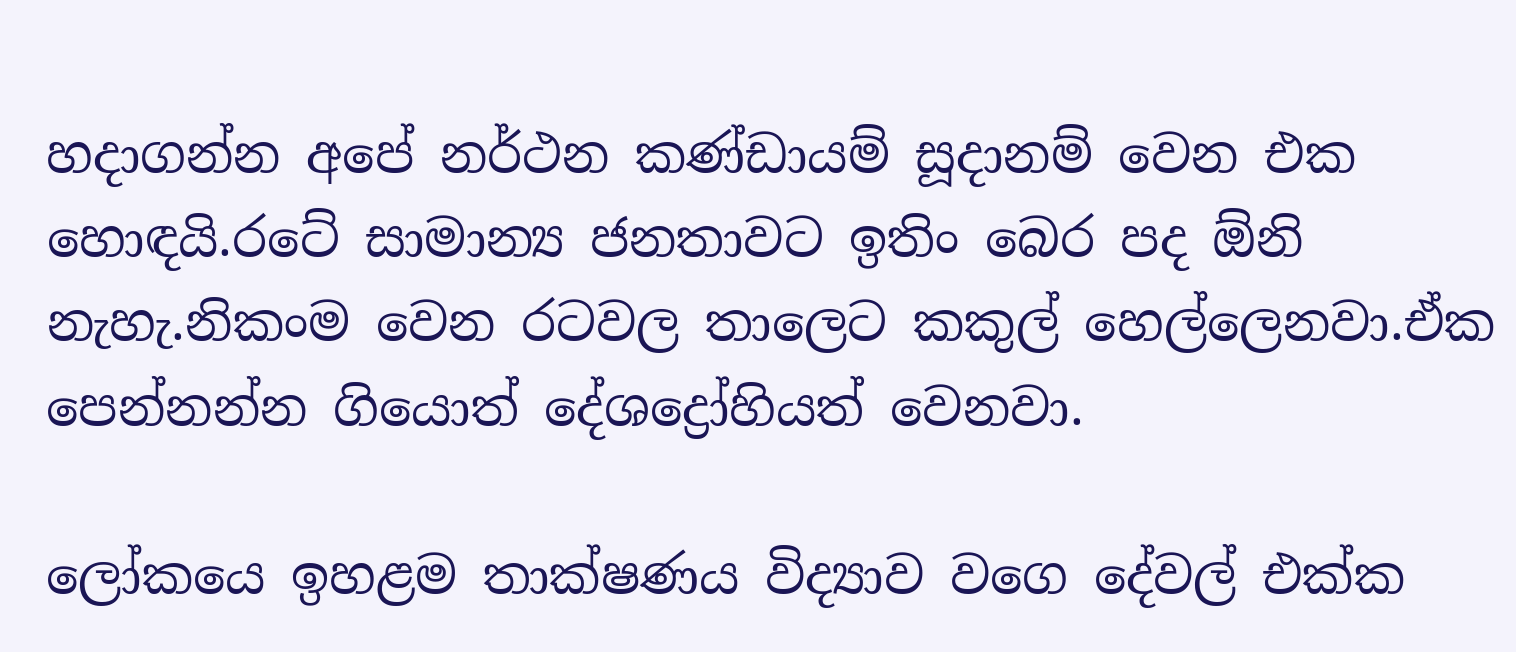හදාගන්න අපේ නර්ථන කණ්ඩායම් සූදානම් වෙන එක හොඳයි.රටේ සාමාන්‍ය ජනතාවට ඉතිං බෙර පද ඕනි නැහැ.නිකංම වෙන රටවල තාලෙට කකුල් හෙල්ලෙනවා.ඒක පෙන්නන්න ගියොත් දේශද්‍රෝහියත් වෙනවා.

ලෝකයෙ ඉහළම තාක්ෂණය විද්‍යාව වගෙ දේවල් එක්ක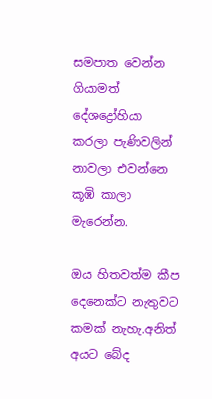සමපාත වෙන්න ගියාමත් දේශද්‍රෝහියා කරලා පැණිවලින් නාවලා එවන්නෙ කූඹි කාලා මැරෙන්න.

ඔය හිතවත්ම කීප දෙනෙක්ට නැතුවට කමක් නැහැ.අනිත් අයට බේද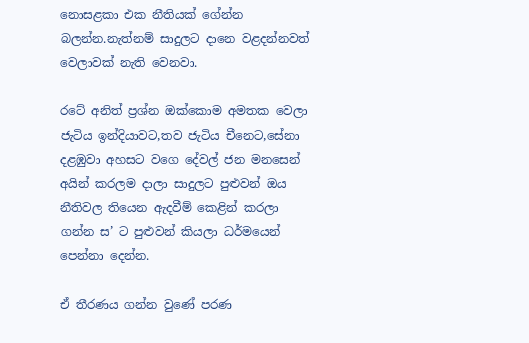නොසළකා එක නීතියක් ගේන්න බලන්න.නැත්නම් සාදුලට දානෙ වළදන්නවත් වෙලාවක් නැති වෙනවා.

රටේ අනිත් ප්‍රශ්න ඔක්කොම අමතක වෙලා ජැටිය ඉන්දියාවට,තව ජැටිය චීනෙට,සේනා දළඹුවා අහසට වගෙ දේවල් ජන මනසෙන් අයින් කරලම දාලා සාදුලට පුළුවන් ඔය නීතිවල තියෙන ඇදවීම් කෙළින් කරලා ගන්න ස’ ට පුළුවන් කියලා ධර්මයෙන් පෙන්නා දෙන්න.

ඒ තීරණය ගන්න වුණේ පරණ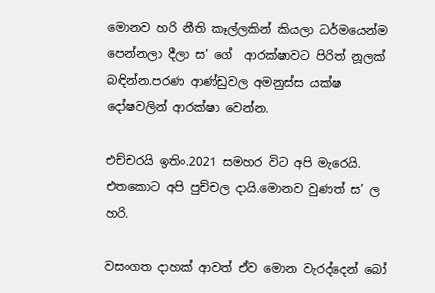මොනව හරි නීති කෑල්ලකින් කියලා ධර්මයෙන්ම පෙන්නලා දීලා ස’ ගේ  ආරක්ෂාවට පිරිත් නූලක් බඳින්න.පරණ ආණ්ඩුවල අමනුස්ස යක්ෂ දෝෂවලින් ආරක්ෂා වෙන්න.

එච්චරයි ඉතිං.2021 සමහර විට අපි මැරෙයි. එතකොට අපි පුච්චල දායි.මොනව වුණත් ස’ ල හරි.

වසංගත දාහක් ආවත් ඒව මොන වැරද්දෙන් බෝ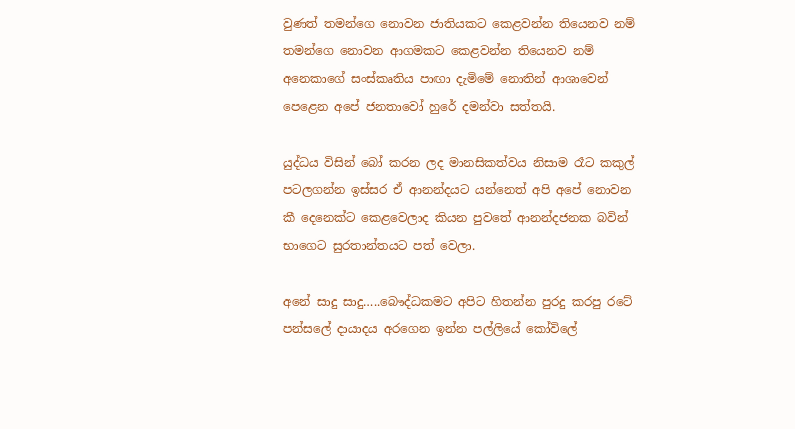වුණත් තමන්ගෙ නොවන ජාතියකට කෙළවන්න තියෙනව නම් තමන්ගෙ නොවන ආගමකට කෙළවන්න තියෙනව නම් අනෙකාගේ සංස්කෘතිය පාඟා දැමිමේ නොතින් ආශාවෙන් පෙළෙන අපේ ජනතාවෝ හුරේ දමන්වා සත්තයි.

යුද්ධය විසින් බෝ කරන ලද මානසිකත්වය නිසාම රෑට කකුල් පටලගන්න ඉස්සර ඒ ආනන්දයට යන්නෙත් අපි අපේ නොවන කී දෙනෙක්ට කෙළවෙලාද කියන පුවතේ ආනන්දජනක බවින් භාගෙට සුරතාන්තයට පත් වෙලා.

අනේ සාදු සාදු…..බෞද්ධකමට අපිට හිතන්න පුරදු කරපු රටේ පන්සලේ දායාදය අරගෙන ඉන්න පල්ලියේ කෝවිලේ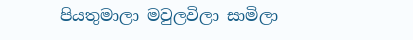පියතුමාලා මවුලවිලා සාමිලා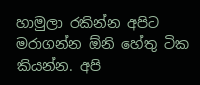හාමුලා රකින්න අපිට මරාගන්න ඕනි හේතු ටික කියන්න. අපි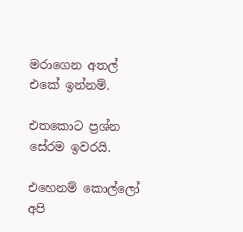මරාගෙන අතල් එකේ ඉන්නම්.

එතකොට ප්‍රශ්න සේරම ඉවරයි.

එහෙනම් කොල්ලෝ අපි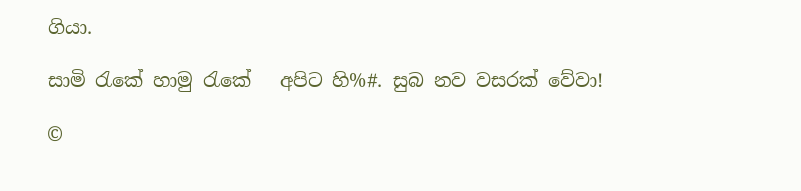ගියා.

සාමි රැකේ හාමු රැකේ   අපිට හි%#. සුබ නව වසරක් වේවා!

©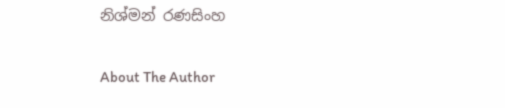නිශ්මන් රණසිංහ

About The Author